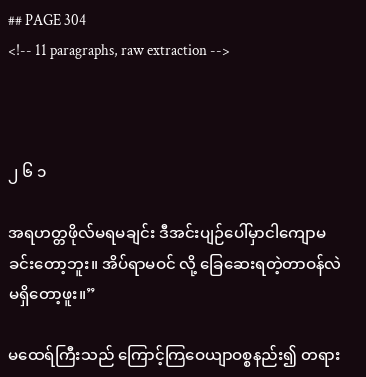## PAGE 304
<!-- 11 paragraphs, raw extraction -->



၂ ၆ ၁

အရဟတ္တဖိုလ်မရမချင်း ဒီအင်းပျဉ်ပေါ်မှာငါကျောမခင်းတော့ဘူး။ အိပ်ရာမဝင် လို့ ခြေဆေးရတဲ့တာဝန်လဲ မရှိတော့ဖူး။”

မထေရ်ကြီးသည် ကြောင့်ကြဝေယျာဝစ္စနည်း၍ တရား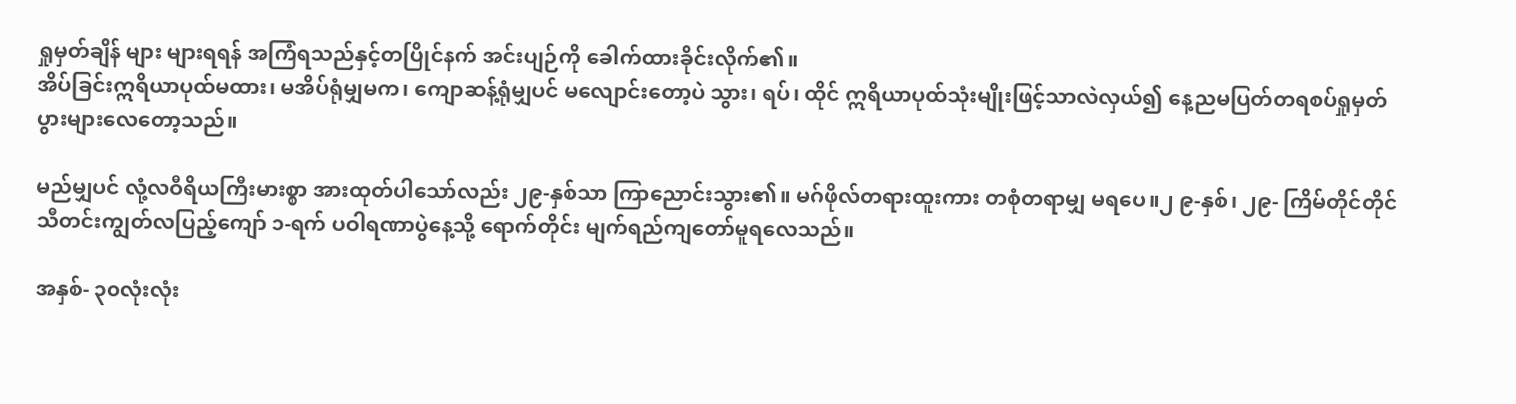ရှုမှတ်ချိန် များ များရရန် အကြံရသည်နှင့်တပြိုင်နက် အင်းပျဉ်ကို ခေါက်ထားခိုင်းလိုက်၏။
အိပ်ခြင်းဣရိယာပုထ်မထား၊ မအိပ်ရုံမျှမက၊ ကျောဆန့်ရုံမျှပင် မလျောင်းတော့ပဲ သွား၊ ရပ်၊ ထိုင် ဣရိယာပုထ်သုံးမျိုးဖြင့်သာလဲလှယ်၍ နေ့ညမပြတ်တရစပ်ရှုမှတ် ပွားများလေတော့သည်။

မည်မျှပင် လုံ့လဝီရိယကြီးမားစ္စာ အားထုတ်ပါသော်လည်း ၂၉-နှစ်သာ ကြာညောင်းသွား၏။ မဂ်ဖိုလ်တရားထူးကား တစုံတရာမျှ မရပေ။၂ ၉-နှစ်၊ ၂၉- ကြိမ်တိုင်တိုင် သီတင်းကျွတ်လပြည့်ကျော် ၁-ရက် ပဝါရဏာပွဲနေ့သို့ ရောက်တိုင်း မျက်ရည်ကျတော်မူရလေသည်။

အနှစ်- ၃၀လုံးလုံး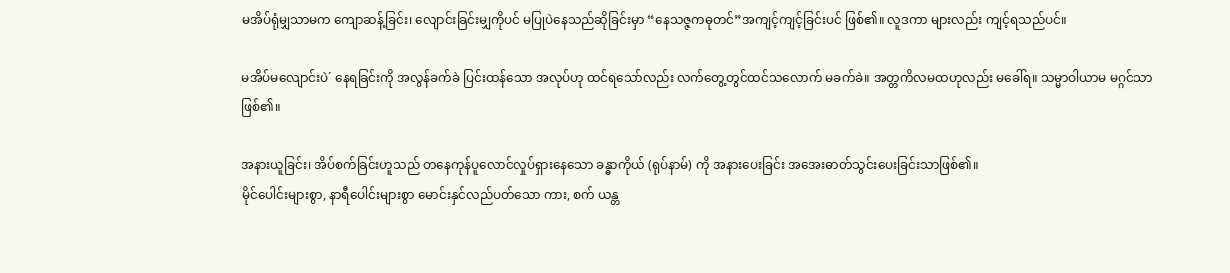မအိပ်ရုံမျှသာမက ကျောဆန့်ခြင်း၊ လျောင်းခြင်းမျှကိုပင် မပြုပဲနေသည်ဆိုခြင်းမှာ “နေသဇ္ဇကဓုတင်”အကျင့်ကျင့်ခြင်းပင် ဖြစ်၏။ လူဒကာ များလည်း ကျင့်ရသည်ပင်။

မအိပ်မလျောင်းပဲ´ နေရခြင်းကို အလွန်ခက်ခဲ ပြင်းထန်သော အလုပ်ဟု ထင်ရသော်လည်း လက်တွေ့တွင်ထင်သလောက် မခက်ခဲ။ အတ္တကိလမထဟုလည်း မခေါ်ရ။ သမ္မာဝါယာမ မဂ္ဂင်သာ ဖြစ်၏။

အနားယူခြင်း၊ အိပ်စက်ခြင်းဟူသည် တနေကုန်ပူလောင်လှုပ်ရှားနေသော ခန္ဓာကိုယ် (ရုပ်နာမ်) ကို အနားပေးခြင်း အအေးဓာတ်သွင်းပေးခြင်းသာဖြစ်၏။
မိုင်ပေါင်းများစွာ, နာရီပေါင်းများစွာ မောင်းနှင်လည်ပတ်သော ကား, စက် ယန္တ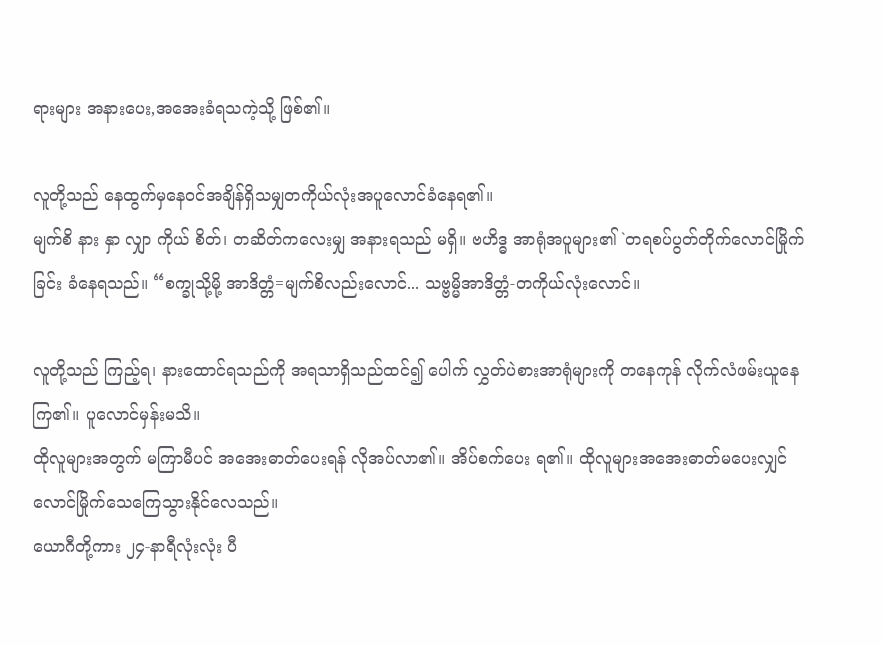ရားများ အနားပေး,အအေးခံရသကဲ့သို့ ဖြစ်၏။

လူတို့သည် နေထွက်မှနေဝင်အချိန်ရှိသမျှတကိုယ်လုံးအပူလောင်ခံနေရ၏။
မျက်စိ နား နှာ လျှာ ကိုယ် စိတ်၊ တဆိတ်ကလေးမျှ အနားရသည် မရှိ။ ဗဟိဒ္ဓ အာရုံအပူများ၏ `တရစပ်ပွတ်တိုက်လောင်မြိုက်ခြင်း ခံနေရသည်။ “စက္ခုသို့မို့ အာဒိတ္တံ=မျက်စိလည်းလောင်... သဗ္ဗမ္မိအာဒိတ္တံ-တကိုယ်လုံးလောင်။

လူတို့သည် ကြည့်ရ၊ နားထောင်ရသည်ကို အရသာရှိသည်ထင်၍ ပေါက် လွှတ်ပဲစားအာရုံများကို တနေကုန် လိုက်လံဖမ်းယူနေကြ၏။ ပူလောင်မှန်းမသိ။
ထိုလူများအတွက် မကြာမီပင် အအေးဓာတ်ပေးရန် လိုအပ်လာ၏။ အိပ်စက်ပေး ရ၏။ ထိုလူများအအေးဓာတ်မပေးလျှင်လောင်မြိုက်သေကြေသွားနိုင်လေသည်။
ယောဂီတို့ကား ၂၄-နာရီလုံးလုံး ပီ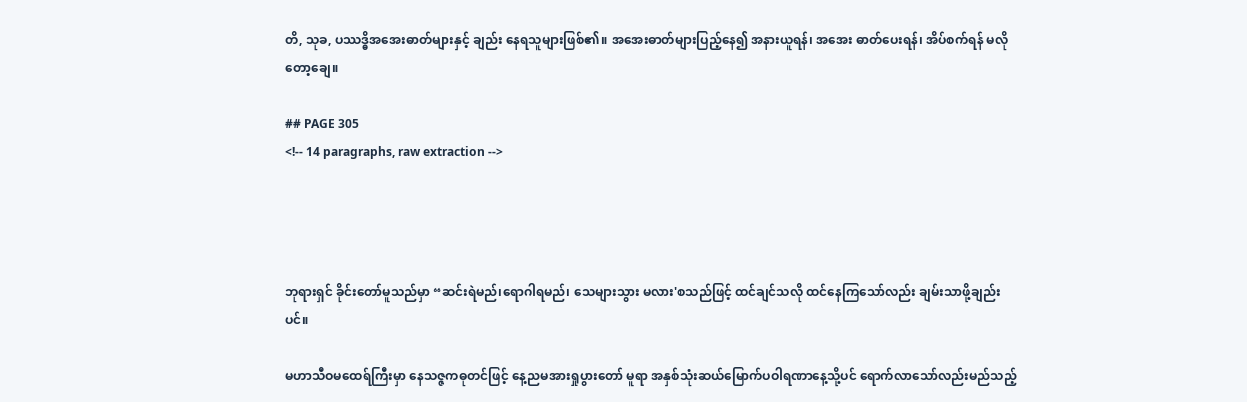တိ, သုခ, ပဿဒ္ဓိအအေးဓာတ်များနှင့် ချည်း နေရသူများဖြစ်၏။ အအေးဓာတ်များပြည့်နေ၍ အနားယူရန်၊ အအေး ဓာတ်ပေးရန်၊ အိပ်စက်ရန် မလိုတော့ချေ။

## PAGE 305
<!-- 14 paragraphs, raw extraction -->




ဘုရားရှင် ခိုင်းတော်မူသည်မှာ “ဆင်းရဲမည်၊ရောဂါရမည်၊ သေများသွား မလား'စသည်ဖြင့် ထင်ချင်သလို ထင်နေကြသော်လည်း ချမ်းသာဖို့ချည်းပင်။

မဟာသီဝမထေရ်ကြီးမှာ နေသဇ္ဇကဓုတင်ဖြင့် နေ့ညမအားရှုပွားတော် မူရာ အနှစ်သုံးဆယ်မြောက်ပဝါရဏာနေ့သို့ပင် ရောက်လာသော်လည်းမည်သည့်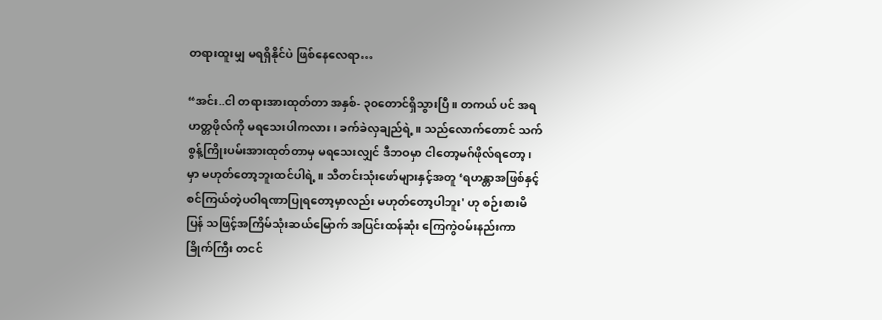တရားထူးမျှ မရရှိနိုင်ပဲ ဖြစ်နေလေရာ…

“အင်း..ငါ တရားအားထုတ်တာ အနှစ်- ၃၀တောင်ရှိသွားပြီ။ တကယ် ပင် အရဟတ္တဖိုလ်ကို မရသေးပါကလား၊ ခက်ခဲလှချည်ရဲ့။ သည်လောက်တောင် သက်စွန့်ကြိုးပမ်းအားထုတ်တာမှ မရသေးလျှင် ဒီဘဝမှာ ငါတော့မဂ်ဖိုလ်ရတော့၊
မှာ မဟုတ်တော့ဘူးထင်ပါရဲ့။ သီတင်းသုံးဖော်များနှင့်အတူ ‘ရဟန္တာအဖြစ်နှင့် စင်ကြယ်တဲ့ပဝါရဏာပြုရတော့မှာလည်း မဟုတ်တော့ပါဘူး' ဟု စဉ်းစားမိပြန် သဖြင့်အကြိမ်သုံးဆယ်မြောက် အပြင်းထန်ဆုံး ကြေကွဲဝမ်းနည်းကာ ခြိုက်ကြီး တငင်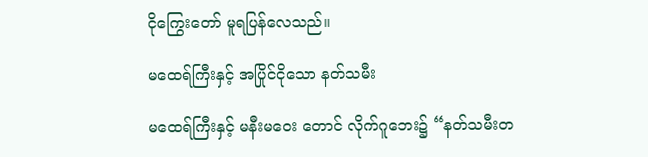ငိုကြွေးတော် မူရပြန်လေသည်။

မထေရ်ကြီးနှင့် အပြိုင်ငိုသော နတ်သမီး

မထေရ်ကြီးနှင့် မနီးမဝေး တောင် လိုက်ဂူဘေး၌ “နတ်သမီးတ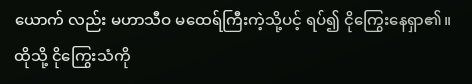ယောက် လည်း မဟာသီဝ မထေရ်ကြီးကဲ့သို့ပင့် ရပ်၍ ငိုကြွေးနေရှာ၏။ထိုသို့ ငိုကြွေးသံကို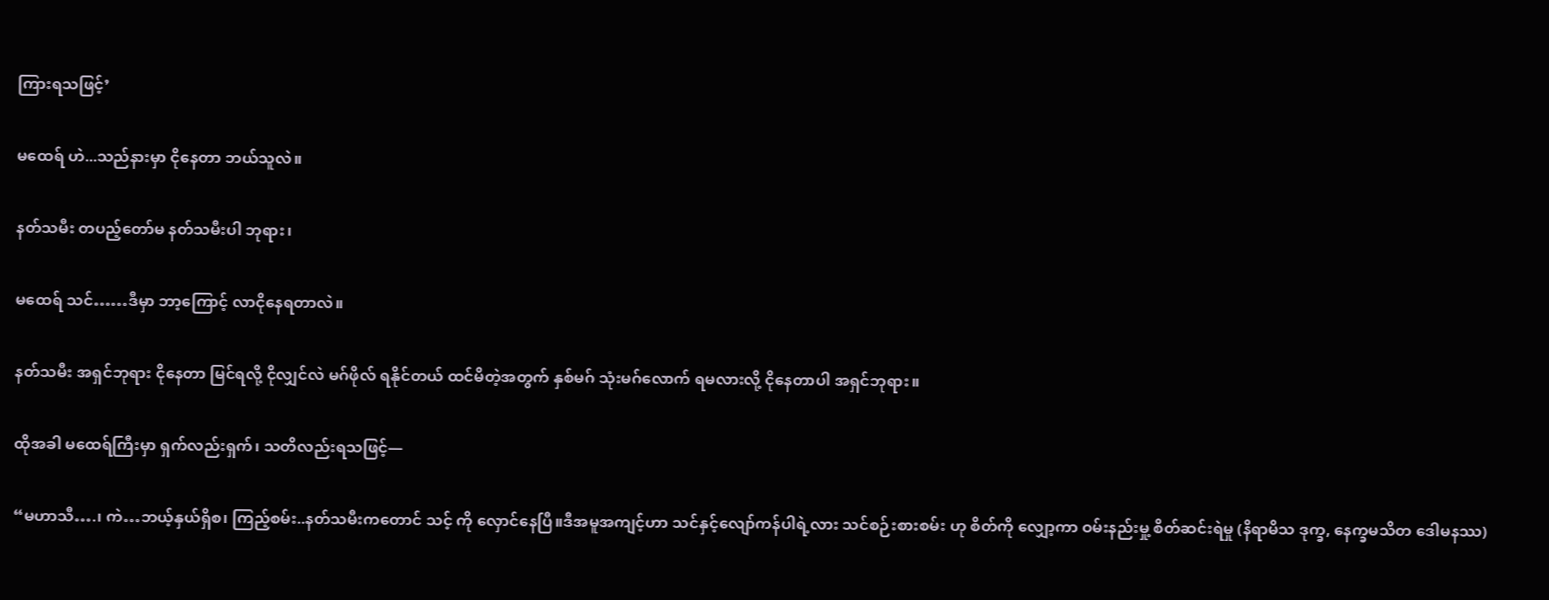ကြားရသဖြင့်’

မထေရ် ဟဲ...သည်နားမှာ ငိုနေတာ ဘယ်သူလဲ။

နတ်သမီး တပည့်တော်မ နတ်သမီးပါ ဘုရား၊

မထေရ် သင်……ဒီမှာ ဘာ့ကြောင့် လာငိုနေရတာလဲ။

နတ်သမီး အရှင်ဘုရား ငိုနေတာ မြင်ရလို့ ငိုလျှင်လဲ မဂ်ဖိုလ် ရနိုင်တယ် ထင်မိတဲ့အတွက် နှစ်မဂ် သုံးမဂ်လောက် ရမလားလို့ ငိုနေတာပါ အရှင်ဘုရား။

ထိုအခါ မထေရ်ကြီးမှာ ရှက်လည်းရှက်၊ သတိလည်းရသဖြင့်—

“မဟာသီ….၊ ကဲ…ဘယ့်နှယ်ရှိစ၊ ကြည့်စမ်း..နတ်သမီးကတောင် သင့် ကို လှောင်နေပြီ။ဒီအမူအကျင့်ဟာ သင်နှင့်လျော်ကန်ပါရဲ့လား သင်စဉ်းစားစမ်း ဟု စိတ်ကို လျှော့ကာ ဝမ်းနည်းမှု့ စိတ်ဆင်းရဲမှု (နိရာမိသ ဒုက္ခ, နေက္ခမသိတ ဒေါမနဿ)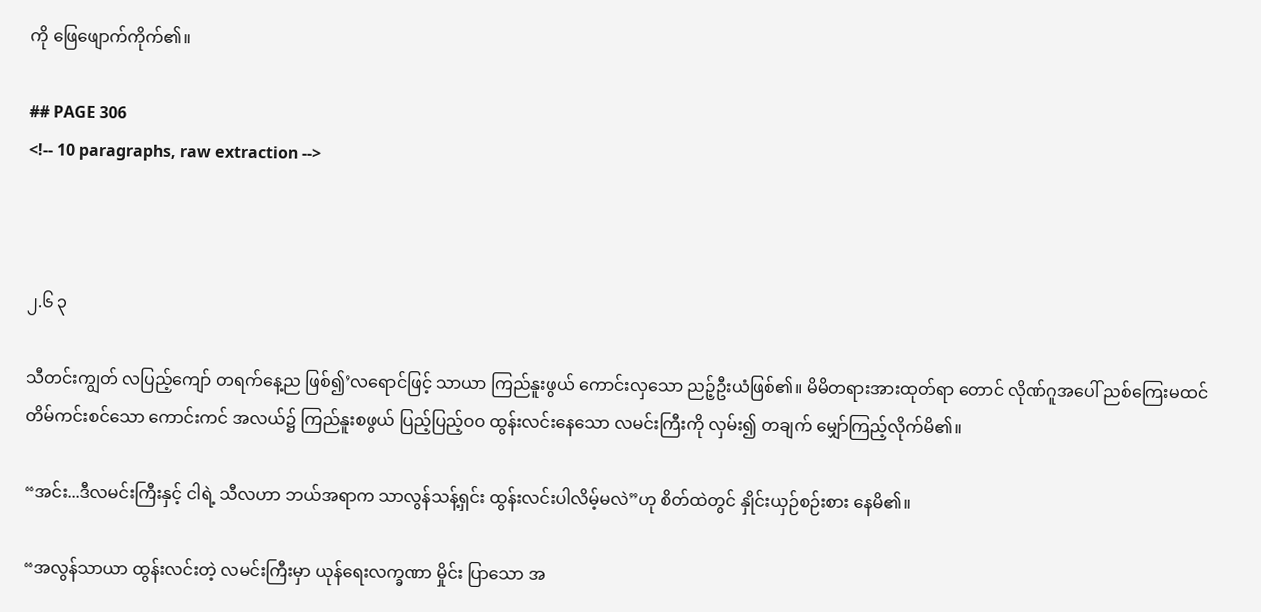ကို ဖြေဖျောက်ကိုက်၏။

## PAGE 306
<!-- 10 paragraphs, raw extraction -->



၂.၆ ၃

သီတင်းကျွတ် လပြည့်ကျော် တရက်နေ့ည ဖြစ်၍’လရောင်ဖြင့် သာယာ ကြည်နူးဖွယ် ကောင်းလှသော ညဉ့်ဦးယံဖြစ်၏။ မိမိတရားအားထုတ်ရာ တောင် လိုဏ်ဂူအပေါ် ညစ်ကြေးမထင် တိမ်ကင်းစင်သော ကောင်းကင် အလယ်၌ ကြည်နူးစဖွယ် ပြည့်ပြည့်ဝဝ ထွန်းလင်းနေသော လမင်းကြီးကို လှမ်း၍ တချက် မျှော်ကြည့်လိုက်မိ၏။

“အင်း...ဒီလမင်းကြီးနှင့် ငါရဲ့ သီလဟာ ဘယ်အရာက သာလွန်သန့်ရှင်း ထွန်းလင်းပါလိမ့်မလဲ”ဟု စိတ်ထဲတွင် နှိုင်းယှဉ်စဉ်းစား နေမိ၏။

“အလွန်သာယာ ထွန်းလင်းတဲ့ လမင်းကြီးမှာ ယုန်ရေးလက္ခဏာ မှိုင်း ပြာသော အ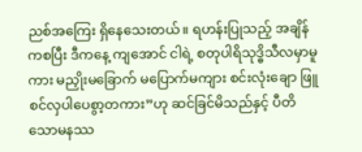ညစ်အကြေး ရှိနေသေးတယ်။ ရဟန်းပြုသည့် အချိန်ကစပြီး ဒီကနေ့ ကျအောင် ငါရဲ့ စတုပါရိသုဒ္ဓိသီလမှာမူကား မညှိုးမခြောက် မပြောက်မကျား စင်းလုံးချော ဖြူစင်လှပါပေစွာ့တကား”ဟု ဆင်ခြင်မိသည်နှင့် ပီတိ သောမနဿ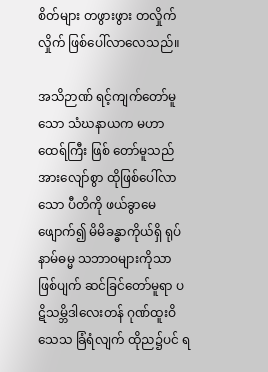စိတ်များ တဖွားဖွား တလှိုက်လှိုက် ဖြစ်ပေါ်လာလေသည်။

အသိဉာဏ် ရင့်ကျက်တော်မူသော သံဃနာယက မဟာထေရ်ကြီး ဖြစ် တော်မူသည် အားလျော်စွာ ထိုဖြစ်ပေါ်လာသော ပီတိကို ဖယ်ခွာမေ ဖျောက်၍ မိမိခန္ဓာကိုယ်ရှိ ရုပ်နာမ်ဓမ္မ သဘာဝများကိုသာ ဖြစ်ပျက် ဆင်ခြင်တော်မူရာ ပဋိသမ္ဘိဒါလေးတန် ဂုဏ်ထူးဝိသေသ ခြံရံလျက် ထိုည၌ပင် ရ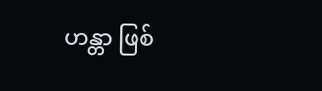ဟန္တာ ဖြစ်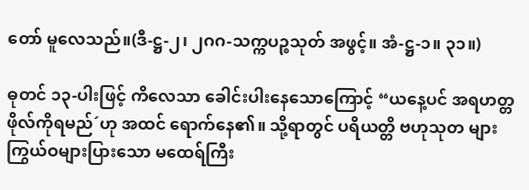တော် မူလေသည်။(ဒီ-ဋ္ဌ-၂၊ ၂ဂဂ-သက္ကပဉ္စသုတ် အဖွင့်။ အံ-ဋ္ဌ-၁။ ၃၁။)

ဓုတင် ၁၃-ပါးဖြင့် ကိလေသာ ခေါင်းပါးနေသောကြောင့် “ယနေ့ပင် အရဟတ္တဖိုလ်ကိုရမည်´ဟု အထင် ရောက်နေ၏။ သို့ရာတွင် ပရိယတ္တိ ဗဟုသုတ များ ကြွယ်ဝများပြားသော မထေရ်ကြီး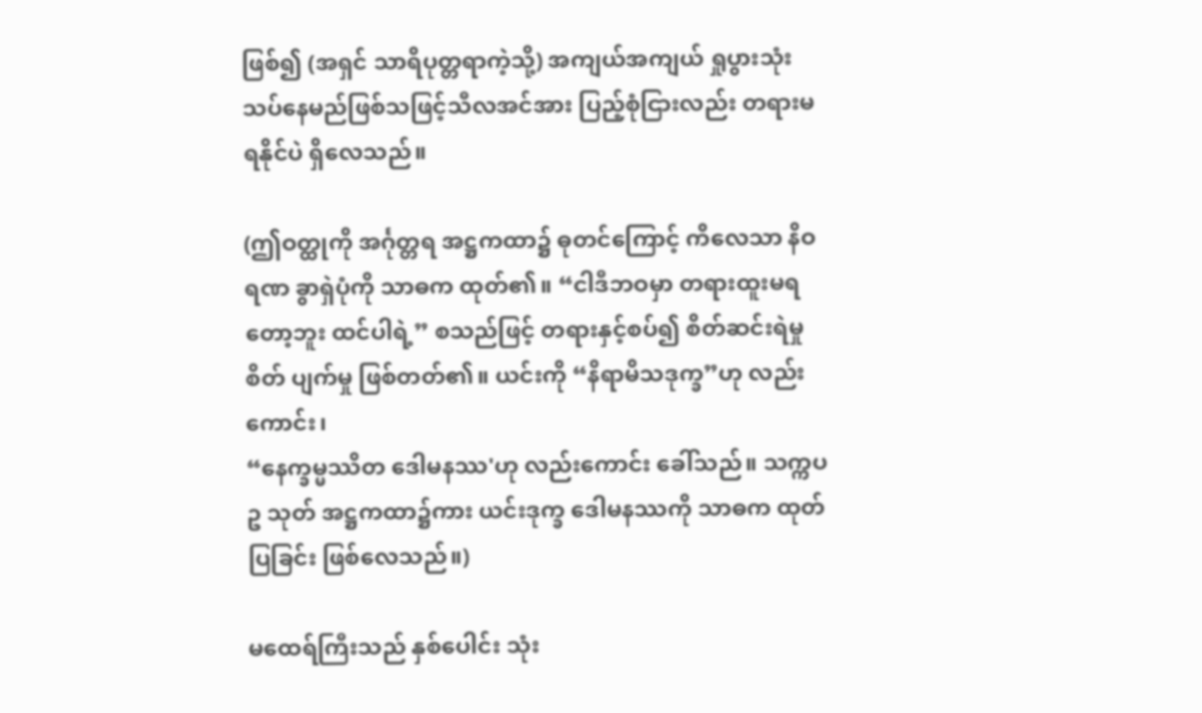ဖြစ်၍ (အရှင် သာရိပုတ္တရာကဲ့သို့) အကျယ်အကျယ် ရှုပွားသုံးသပ်နေမည်ဖြစ်သဖြင့်သီလအင်အား ပြည့်စုံငြားလည်း တရားမရနိုင်ပဲ ရှိလေသည်။

(ဤဝတ္ထုကို အင်္ဂုတ္တရ အဋ္ဌကထာ၌ ဓုတင်ကြောင့် ကိလေသာ နိဝရဏ ခွာရှဲပုံကို သာဓက ထုတ်၏။ “ငါဒီဘဝမှာ တရားထူးမရ တော့ဘူး ထင်ပါရဲ့” စသည်ဖြင့် တရားနှင့်စပ်၍ စိတ်ဆင်းရဲမှု စိတ် ပျက်မှု ဖြစ်တတ်၏။ ယင်းကို “နိရာမိသဒုက္ခ”ဟု လည်းကောင်း၊
“နေက္ခမ္မဿိတ ဒေါမနဿ'ဟု လည်းကောင်း ခေါ်သည်။ သက္ကပဥ သုတ် အဋ္ဌကထာ၌ကား ယင်းဒုက္ခ ဒေါမနဿကို သာဓက ထုတ် ပြခြင်း ဖြစ်လေသည်။)

မထေရ်ကြီးသည် နှစ်ပေါင်း သုံး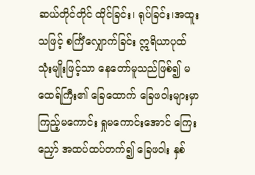ဆယ်တိုင်တိုင် ထိုင်ခြင်း၊ ရုပ်ခြင်း၊အထူး သဖြင့် စင်္ကြံလျှောက်ခြင်း ဣရိယာပုထ် သုံးမျိုးဖြင့်သာ နေတော်မူသည်ဖြစ်၍ မထေရ်ကြီး၏ ခြေထောက် ခြေဖဝါးများမှာ ကြည့်မကောင်း ရှုမကောင်းအောင် ကြေးညှော် အထပ်ထပ်တက်၍ ခြေဖဝါး နှစ်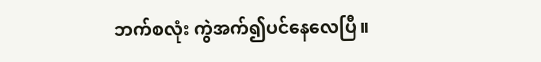ဘက်စလုံး ကွဲအက်၍ပင်နေလေပြီ။